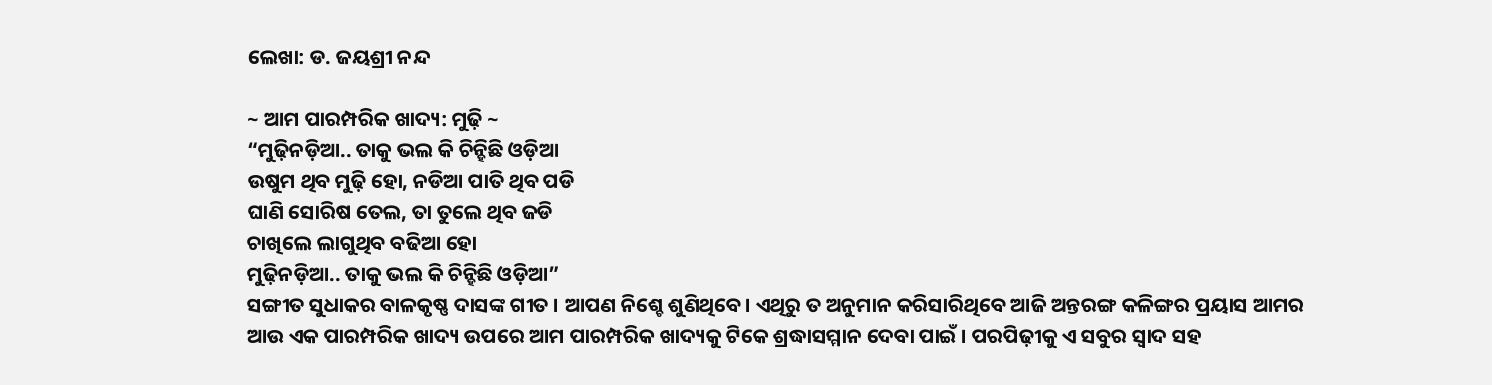ଲେଖା: ଡ. ଜୟଶ୍ରୀ ନନ୍ଦ

~ ଆମ ପାରମ୍ପରିକ ଖାଦ୍ୟ: ମୁଢ଼ି ~
“ମୁଢ଼ିନଡ଼ିଆ.. ତାକୁ ଭଲ କି ଚିନ୍ହିଛି ଓଡ଼ିଆ
ଉଷୁମ ଥିବ ମୁଢ଼ି ହୋ, ନଡିଆ ପାତି ଥିବ ପଡି
ଘାଣି ସୋରିଷ ତେଲ, ତା ତୁଲେ ଥିବ ଜଡି
ଚାଖିଲେ ଲାଗୁଥିବ ବଢିଆ ହୋ
ମୁଢ଼ିନଡ଼ିଆ.. ତାକୁ ଭଲ କି ଚିନ୍ହିଛି ଓଡ଼ିଆ”
ସଙ୍ଗୀତ ସୁଧାକର ବାଳକୃଷ୍ଣ ଦାସଙ୍କ ଗୀତ । ଆପଣ ନିଶ୍ଚେ ଶୁଣିଥିବେ। ଏଥିରୁ ତ ଅନୁମାନ କରିସାରିଥିବେ ଆଜି ଅନ୍ତରଙ୍ଗ କଳିଙ୍ଗର ପ୍ରୟାସ ଆମର ଆଉ ଏକ ପାରମ୍ପରିକ ଖାଦ୍ୟ ଉପରେ ଆମ ପାରମ୍ପରିକ ଖାଦ୍ୟକୁ ଟିକେ ଶ୍ରଦ୍ଧାସମ୍ମାନ ଦେବା ପାଇଁ । ପରପିଢ଼ୀକୁ ଏ ସବୁର ସ୍ବାଦ ସହ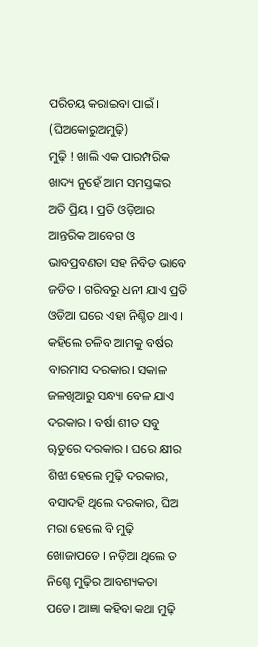ପରିଚୟ କରାଇବା ପାଇଁ ।
(ଘିଅକୋରୁଅମୁଢ଼ି)
ମୁଢ଼ି ! ଖାଲି ଏକ ପାରମ୍ପରିକ ଖାଦ୍ୟ ନୁହେଁ ଆମ ସମସ୍ତଙ୍କର ଅତି ପ୍ରିୟ । ପ୍ରତି ଓଡ଼ିଆର ଆନ୍ତରିକ ଆବେଗ ଓ ଭାବପ୍ରବଣତା ସହ ନିବିଡ ଭାବେ ଜଡିତ । ଗରିବରୁ ଧନୀ ଯାଏ ପ୍ରତି ଓଡିଆ ଘରେ ଏହା ନିଶ୍ଚିତ ଥାଏ । କହିଲେ ଚଳିବ ଆମକୁ ବର୍ଷର ବାରମାସ ଦରକାର। ସକାଳ ଜଳଖିଆରୁ ସନ୍ଧ୍ୟା ବେଳ ଯାଏ ଦରକାର । ବର୍ଷା ଶୀତ ସବୁ ୠତୁରେ ଦରକାର । ଘରେ କ୍ଷୀର ଶିଝା ହେଲେ ମୁଢ଼ି ଦରକାର, ବସାଦହି ଥିଲେ ଦରକାର, ଘିଅ ମରା ହେଲେ ବି ମୁଢ଼ି ଖୋଜାପଡେ । ନଡ଼ିଆ ଥିଲେ ତ ନିଶ୍ଚେ ମୁଢ଼ିର ଆବଶ୍ୟକତା ପଡେ। ଆଜ୍ଞା କହିବା କଥା ମୁଢ଼ି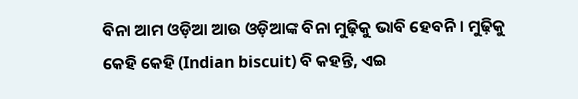ବିନା ଆମ ଓଡ଼ିଆ ଆଉ ଓଡ଼ିଆଙ୍କ ବିନା ମୁଢ଼ିକୁ ଭାବି ହେବନି । ମୁଢ଼ିକୁ କେହି କେହି (Indian biscuit) ବି କହନ୍ତି, ଏଇ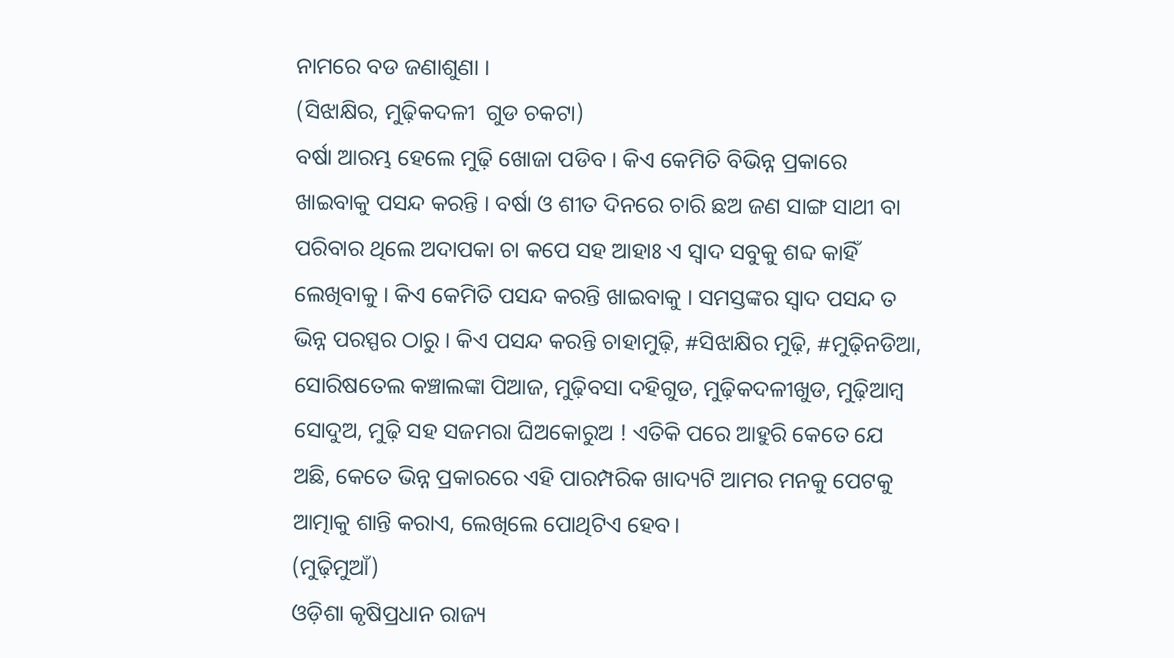ନାମରେ ବଡ ଜଣାଶୁଣା ।
(ସିଝାକ୍ଷିର, ମୁଢ଼ିକଦଳୀ  ଗୁଡ ଚକଟା)
ବର୍ଷା ଆରମ୍ଭ ହେଲେ ମୁଢ଼ି ଖୋଜା ପଡିବ । କିଏ କେମିତି ବିଭିନ୍ନ ପ୍ରକାରେ ଖାଇବାକୁ ପସନ୍ଦ କରନ୍ତି । ବର୍ଷା ଓ ଶୀତ ଦିନରେ ଚାରି ଛଅ ଜଣ ସାଙ୍ଗ ସାଥୀ ବା ପରିବାର ଥିଲେ ଅଦାପକା ଚା କପେ ସହ ଆହାଃ ଏ ସ୍ବାଦ ସବୁକୁ ଶବ୍ଦ କାହିଁ ଲେଖିବାକୁ । କିଏ କେମିତି ପସନ୍ଦ କରନ୍ତି ଖାଇବାକୁ । ସମସ୍ତଙ୍କର ସ୍ବାଦ ପସନ୍ଦ ତ ଭିନ୍ନ ପରସ୍ପର ଠାରୁ । କିଏ ପସନ୍ଦ କରନ୍ତି ଚାହାମୁଢ଼ି, #ସିଝାକ୍ଷିର ମୁଢ଼ି, #ମୁଢ଼ିନଡିଆ, ସୋରିଷତେଲ କଞ୍ଚାଲଙ୍କା ପିଆଜ, ମୁଢ଼ିବସା ଦହିଗୁଡ, ମୁଢ଼ିକଦଳୀଖୁଡ, ମୁଢ଼ିଆମ୍ବ ସୋଦୁଅ, ମୁଢ଼ି ସହ ସଜମରା ଘିଅକୋରୁଅ ! ଏତିକି ପରେ ଆହୁରି କେତେ ଯେ ଅଛି, କେତେ ଭିନ୍ନ ପ୍ରକାରରେ ଏହି ପାରମ୍ପରିକ ଖାଦ୍ୟଟି ଆମର ମନକୁ ପେଟକୁ ଆତ୍ମାକୁ ଶାନ୍ତି କରାଏ, ଲେଖିଲେ ପୋଥିଟିଏ ହେବ।
(ମୁଢ଼ିମୁଆଁ)
ଓଡ଼ିଶା କୃଷିପ୍ରଧାନ ରାଜ୍ୟ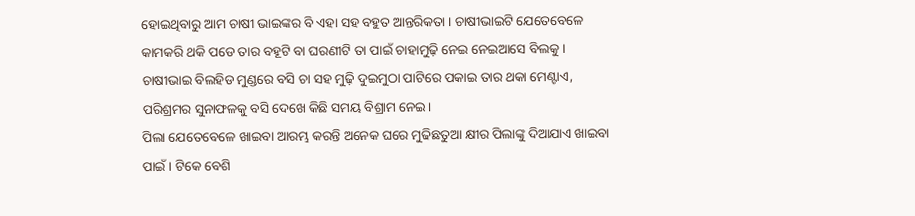ହୋଇଥିବାରୁ ଆମ ଚାଷୀ ଭାଇଙ୍କର ବି ଏହା ସହ ବହୁତ ଆନ୍ତରିକତା । ଚାଷୀଭାଇଟି ଯେତେବେଳେ କାମକରି ଥକି ପଡେ ତାର ବହୂଟି ବା ଘରଣୀଟି ତା ପାଇଁ ଚାହାମୁଢ଼ି ନେଇ ନେଇଆସେ ବିଲକୁ । ଚାଷୀଭାଇ ବିଲହିଡ ମୁଣ୍ଡରେ ବସି ଚା ସହ ମୁଢ଼ି ଦୁଇମୁଠା ପାଟିରେ ପକାଇ ତାର ଥକା ମେଣ୍ଟାଏ, ପରିଶ୍ରମର ସୁନାଫଳକୁ ବସି ଦେଖେ କିଛି ସମୟ ବିଶ୍ରାମ ନେଇ।
ପିଲା ଯେତେବେଳେ ଖାଇବା ଆରମ୍ଭ କରନ୍ତି ଅନେକ ଘରେ ମୁଢିଛତୁଆ କ୍ଷୀର ପିଲାଙ୍କୁ ଦିଆଯାଏ ଖାଇବା ପାଇଁ । ଟିକେ ବେଶି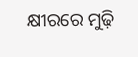କ୍ଷୀରରେ ମୁଢ଼ି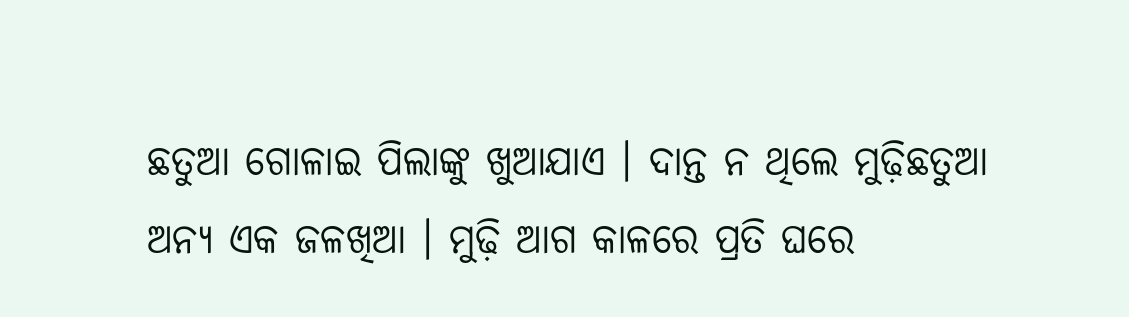ଛତୁଆ ଗୋଳାଇ ପିଲାଙ୍କୁ ଖୁଆଯାଏ । ଦାନ୍ତ ନ ଥିଲେ ମୁଢ଼ିଛତୁଆ ଅନ୍ୟ ଏକ ଜଳଖିଆ । ମୁଢ଼ି ଆଗ କାଳରେ ପ୍ରତି ଘରେ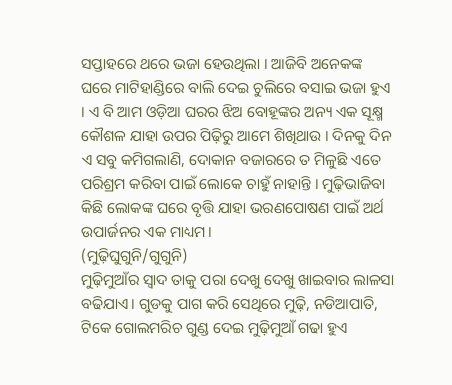ସପ୍ତାହରେ ଥରେ ଭଜା ହେଉଥିଲା । ଆଜିବି ଅନେକଙ୍କ ଘରେ ମାଟିହାଣ୍ଡିରେ ବାଲି ଦେଇ ଚୁଲିରେ ବସାଇ ଭଜା ହୁଏ । ଏ ବି ଆମ ଓଡ଼ିଆ ଘରର ଝିଅ ବୋହୂଙ୍କର ଅନ୍ୟ ଏକ ସୂକ୍ଷ୍ମ କୌଶଳ ଯାହା ଉପର ପିଢ଼ିରୁ ଆମେ ଶିଖିଥାଉ । ଦିନକୁ ଦିନ ଏ ସବୁ କମିଗଲାଣି, ଦୋକାନ ବଜାରରେ ତ ମିଳୁଛି ଏତେ ପରିଶ୍ରମ କରିବା ପାଇଁ ଲୋକେ ଚାହୁଁ ନାହାନ୍ତି । ମୁଢ଼ିଭାଜିବା କିଛି ଲୋକଙ୍କ ଘରେ ବୃତ୍ତି ଯାହା ଭରଣପୋଷଣ ପାଇଁ ଅର୍ଥ ଉପାର୍ଜନର ଏକ ମାଧ୍ୟମ।
(ମୁଢ଼ିଘୁଗୁନି/ଗୁଗୁନି)
ମୁଢ଼ିମୁଆଁର ସ୍ବାଦ ତାକୁ ପରା ଦେଖୁ ଦେଖୁ ଖାଇବାର ଲାଳସା ବଢିଯାଏ। ଗୁଡକୁ ପାଗ କରି ସେଥିରେ ମୁଢ଼ି, ନଡିଆପାତି, ଟିକେ ଗୋଲମରିଚ ଗୁଣ୍ଡ ଦେଇ ମୁଢ଼ିମୁଆଁ ଗଢା ହୁଏ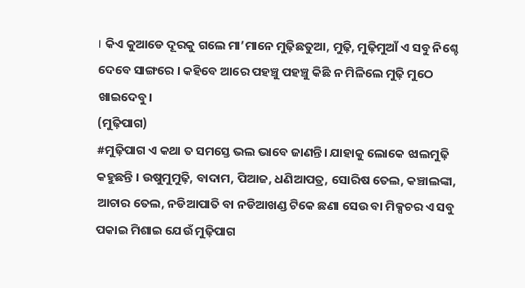। କିଏ କୁଆଡେ ଦୂରକୁ ଗଲେ ମା’ମାନେ ମୁଢ଼ିଛତୁଆ, ମୁଢ଼ି, ମୁଢ଼ିମୁଆଁ ଏ ସବୁ ନିଶ୍ଚେ ଦେବେ ସାଙ୍ଗରେ । କହିବେ ଆରେ ପହଞ୍ଚୁ ପହଞ୍ଚୁ କିଛି ନ ମିଳିଲେ ମୁଢ଼ି ମୁଠେ ଖାଇଦେବୁ।
(ମୁଢ଼ିପାଗ)
#ମୁଢ଼ିପାଗ ଏ କଥା ତ ସମସ୍ତେ ଭଲ ଭାବେ ଜାଣନ୍ତି। ଯାହାକୁ ଲୋକେ ଝାଲମୁଢ଼ି କହୁଛନ୍ତି । ଉଷୁମୁମୁଢ଼ି, ବାଦାମ, ପିଆଜ, ଧଣିଆପତ୍ର, ସୋରିଷ ତେଲ, କଞ୍ଚାଲଙ୍କା, ଆଚାର ତେଲ, ନଡିଆପାତି ବା ନଡିଆଖଣ୍ଡ ଟିକେ ଛଣା ସେଉ ବା ମିକ୍ସଚର ଏ ସବୁ ପକାଇ ମିଶାଇ ଯେଉଁ ମୁଢ଼ିପାଗ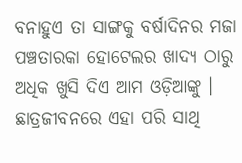ବନାହୁଏ ତା ସାଙ୍ଗକୁ ବର୍ଷାଦିନର ମଜା ପଞ୍ଚତାରକା ହୋଟେଲର ଖାଦ୍ୟ ଠାରୁ ଅଧିକ ଖୁସି ଦିଏ ଆମ ଓଡ଼ିଆଙ୍କୁ । ଛାତ୍ରଜୀବନରେ ଏହା ପରି ସାଥି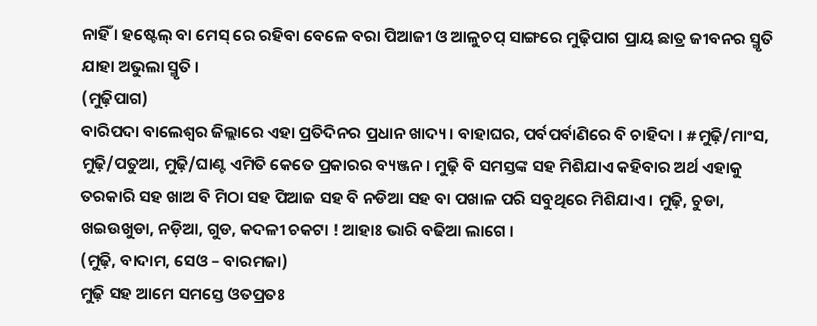ନାହିଁ । ହଷ୍ଟେଲ୍ ବା ମେସ୍ ରେ ରହିବା ବେଳେ ବରା ପିଆଜୀ ଓ ଆଳୁଚପ୍ ସାଙ୍ଗରେ ମୁଢ଼ିପାଗ ପ୍ରାୟ ଛାତ୍ର ଜୀବନର ସ୍ମୃତି ଯାହା ଅଭୁଲା ସ୍ମୃତି ।
(ମୁଢ଼ିପାଗ)
ବାରିପଦା ବାଲେଶ୍ବର ଜିଲ୍ଲାରେ ଏହା ପ୍ରତିଦିନର ପ୍ରଧାନ ଖାଦ୍ୟ । ବାହାଘର, ପର୍ବପର୍ବାଣିରେ ବି ଚାହିଦା । #ମୁଢ଼ି/ମାଂସ, ମୁଢ଼ି/ପତୁଆ, ମୁଢ଼ି/ଘାଣ୍ଟ ଏମିତି କେତେ ପ୍ରକାରର ବ୍ୟଞ୍ଜନ । ମୁଢ଼ି ବି ସମସ୍ତଙ୍କ ସହ ମିଶିଯାଏ କହିବାର ଅର୍ଥ ଏହାକୁ ତରକାରି ସହ ଖାଅ ବି ମିଠା ସହ ପିଆଜ ସହ ବି ନଡିଆ ସହ ବା ପଖାଳ ପରି ସବୁଥିରେ ମିଶିଯାଏ । ମୁଢ଼ି, ଚୁଡା, ଖଇଉଖୁଡା, ନଡ଼ିଆ, ଗୁଡ, କଦଳୀ ଚକଟା ! ଆହାଃ ଭାରି ବଢିଆ ଲାଗେ ।
(ମୁଢ଼ି, ବାଦାମ, ସେଓ – ବାରମଜା)
ମୁଢ଼ି ସହ ଆମେ ସମସ୍ତେ ଓତପ୍ରତଃ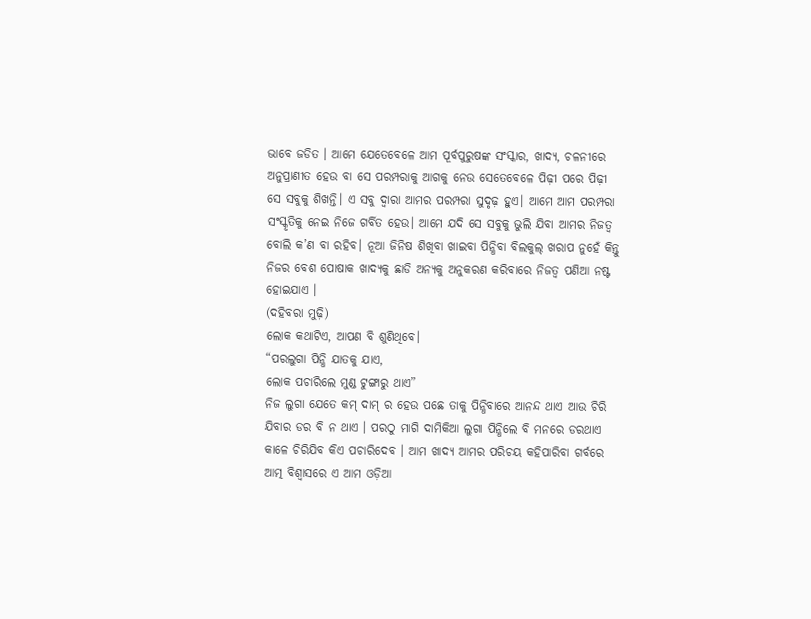ଭାବେ ଜଡିତ । ଆମେ ଯେତେବେଳେ ଆମ ପୂର୍ବପୁରୁଷଙ୍କ ସଂସ୍କାର, ଖାଦ୍ୟ, ଚଳନୀରେ ଅନୁପ୍ରାଣୀତ ହେଉ ବା ସେ ପରମ୍ପରାକୁ ଆଗକୁ ନେଉ ସେତେବେଳେ ପିଢ଼ୀ ପରେ ପିଢ଼ୀ ସେ ସବୁକୁ ଶିଖନ୍ତି। ଏ ସବୁ ଦ୍ବାରା ଆମର ପରମ୍ପରା ସୁଦୃଢ଼ ହୁଏ। ଆମେ ଆମ ପରମ୍ପରା ସଂସ୍କୃତିକୁ ନେଇ ନିଜେ ଗର୍ବିତ ହେଉ। ଆମେ ଯଦି ସେ ସବୁକୁ ଭୁଲି ଯିବା ଆମର ନିଜତ୍ବ ବୋଲି କ’ଣ ବା ରହିବ। ନୂଆ ଜିନିଷ ଶିଖିବା ଖାଇବା ପିନ୍ଧିବା ବିଲକୁଲ୍ ଖରାପ ନୁହେଁ କିନ୍ତୁ ନିଜର ବେଶ ପୋଷାକ ଖାଦ୍ୟକୁ ଛାଡି ଅନ୍ୟକୁ ଅନୁକରଣ କରିବାରେ ନିଜତ୍ବ ପଣିଆ ନଷ୍ଟ ହୋଇଯାଏ ।
(ଦହିବରା ମୁଢ଼ି)
ଲୋକ କଥାଟିଏ, ଆପଣ ବି ଶୁଣିଥିବେ।
“ପରଲୁଗା ପିନ୍ଧି ଯାତକୁ ଯାଏ,
ଲୋକ ପଚାରିଲେ ମୁଣ୍ଡ ଟୁଙ୍ଗାରୁ ଥାଏ”
ନିଜ ଲୁଗା ଯେତେ କମ୍ ଦାମ୍ ର ହେଉ ପଛେ ତାକୁ ପିନ୍ଧିବାରେ ଆନନ୍ଦ ଥାଏ ଆଉ ଚିରି ଯିବାର ଡର ବି ନ ଥାଏ । ପରଠୁ ମାଗି ଦାମିକିଆ ଲୁଗା ପିନ୍ଧିଲେ ବି ମନରେ ଡରଥାଏ କାଳେ ଚିରିଯିବ କିଏ ପଚାରିଦେବ । ଆମ ଖାଦ୍ୟ ଆମର ପରିଚୟ କହିପାରିବା ଗର୍ବରେ ଆତ୍ମ ବିଶ୍ବାସରେ ଏ ଆମ ଓଡ଼ିଆ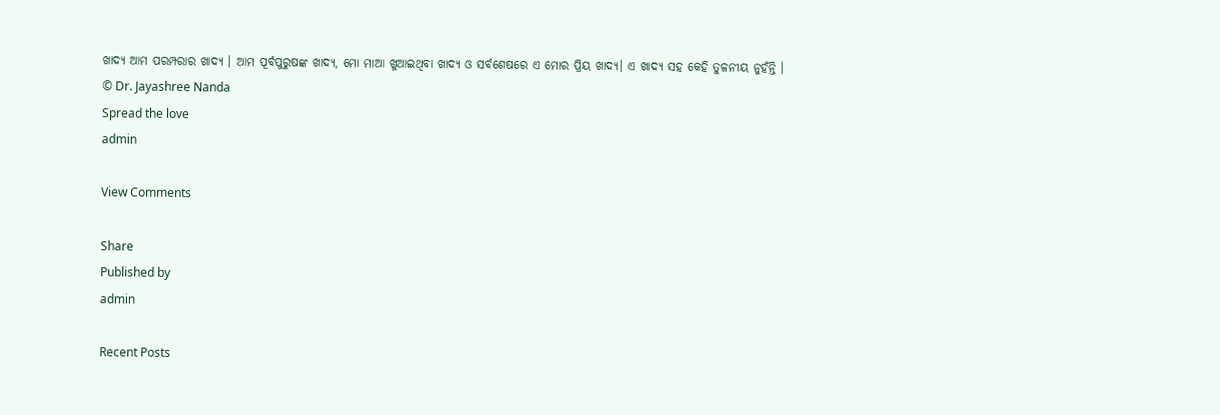ଖାଦ୍ୟ ଆମ ପରମ୍ପରାର ଖାଦ୍ୟ । ଆମ ପୂର୍ବପୁରୁଷଙ୍କ ଖାଦ୍ୟ, ମୋ ମାଆ ଖୁଆଇଥିବା ଖାଦ୍ୟ ଓ ସର୍ବଶେଷରେ ଏ ମୋର ପ୍ରିୟ ଖାଦ୍ୟ। ଏ ଖାଦ୍ୟ ସହ କେହି ତୁଳନୀୟ ନୁହଁନ୍ତି ।
© Dr. Jayashree Nanda
Spread the love
admin

View Comments

Share
Published by
admin

Recent Posts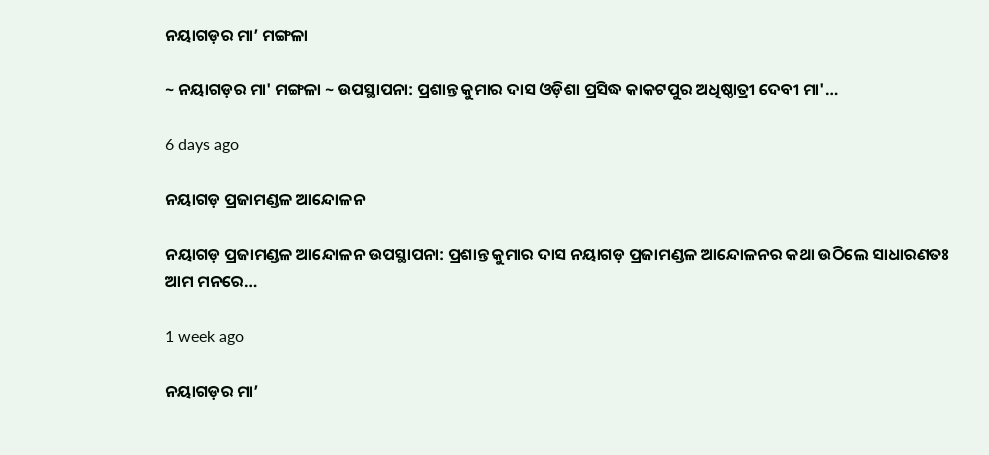ନୟାଗଡ଼ର ମା’ ମଙ୍ଗଳା

~ ନୟାଗଡ଼ର ମା' ମଙ୍ଗଳା ~ ଉପସ୍ଥାପନା: ପ୍ରଶାନ୍ତ କୁମାର ଦାସ ଓଡ଼ିଶା ପ୍ରସିଦ୍ଧ କାକଟପୁର ଅଧିଷ୍ଠାତ୍ରୀ ଦେବୀ ମା'…

6 days ago

ନୟାଗଡ଼ ପ୍ରଜାମଣ୍ଡଳ ଆନ୍ଦୋଳନ

ନୟାଗଡ଼ ପ୍ରଜାମଣ୍ଡଳ ଆନ୍ଦୋଳନ ଉପସ୍ଥାପନା: ପ୍ରଶାନ୍ତ କୁମାର ଦାସ ନୟାଗଡ଼ ପ୍ରଜାମଣ୍ଡଳ ଆନ୍ଦୋଳନର କଥା ଉଠିଲେ ସାଧାରଣତଃ ଆମ ମନରେ…

1 week ago

ନୟାଗଡ଼ର ମା’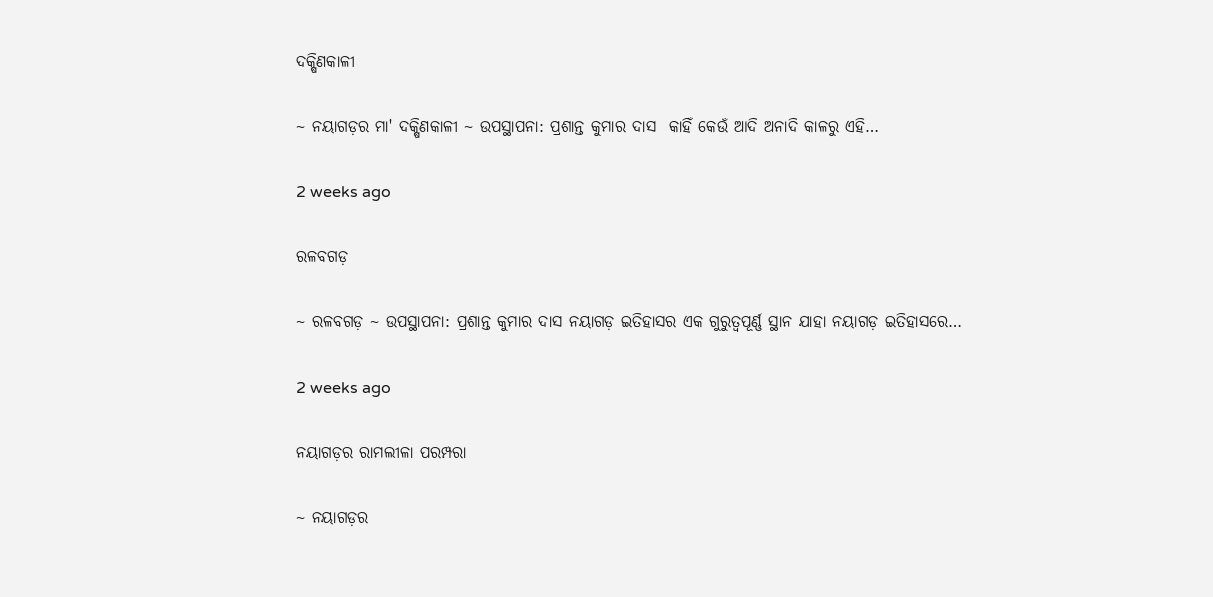ଦକ୍ଷିଣକାଳୀ

~ ନୟାଗଡ଼ର ମା' ଦକ୍ଷିଣକାଳୀ ~ ଉପସ୍ଥାପନା: ପ୍ରଶାନ୍ତ କୁମାର ଦାସ  କାହିଁ କେଉଁ ଆଦି ଅନାଦି କାଳରୁ ଏହି…

2 weeks ago

ରଳବଗଡ଼

~ ରଳବଗଡ଼ ~ ଉପସ୍ଥାପନା: ପ୍ରଶାନ୍ତ କୁମାର ଦାସ ନୟାଗଡ଼ ଇତିହାସର ଏକ ଗୁରୁତ୍ୱପୂର୍ଣ୍ଣ ସ୍ଥାନ ଯାହା ନୟାଗଡ଼ ଇତିହାସରେ…

2 weeks ago

ନୟାଗଡ଼ର ରାମଲୀଳା ପରମ୍ପରା

~ ନୟାଗଡ଼ର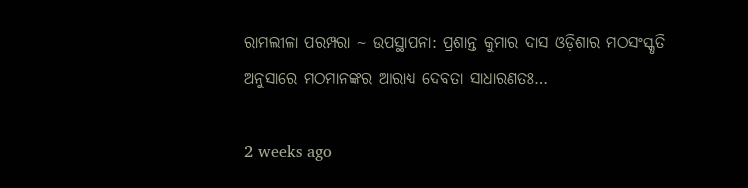ରାମଲୀଳା ପରମ୍ପରା ~ ଉପସ୍ଥାପନା: ପ୍ରଶାନ୍ତ କୁମାର ଦାସ ଓଡ଼ିଶାର ମଠସଂସ୍କୃତି ଅନୁସାରେ ମଠମାନଙ୍କର ଆରାଧ୍ୟ ଦେବତା ସାଧାରଣତଃ…

2 weeks ago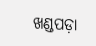ଖଣ୍ଡପଡ଼ା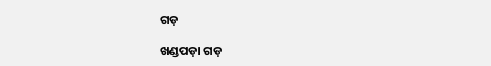ଗଡ଼

ଖଣ୍ଡପଡ଼ା ଗଡ଼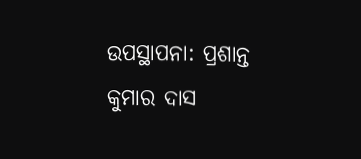ଉପସ୍ଥାପନା: ପ୍ରଶାନ୍ତ କୁମାର ଦାସ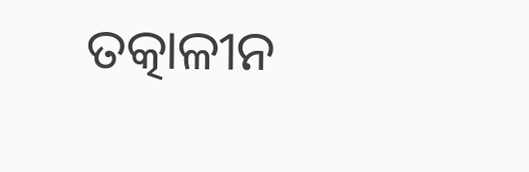ତତ୍କାଳୀନ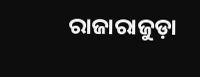ରାଜାରାଜୁଡ଼ା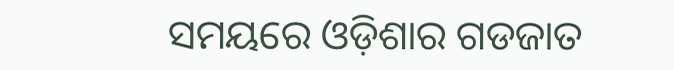ସମୟରେ ଓଡ଼ିଶାର ଗଡଜାତ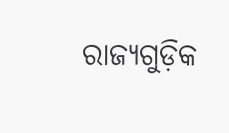ରାଜ୍ୟଗୁଡ଼ିକ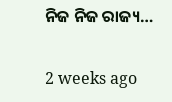ନିଜ ନିଜ ରାଜ୍ୟ…

2 weeks ago